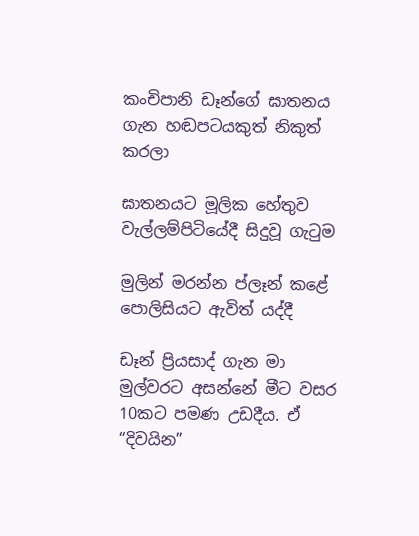කංචිපානි ඩෑන්ගේ ඝාතනය ගැන හඬපටයකුත් නිකුත් කරලා

ඝාතනයට මූලික හේතුව වැල්ලම්පිටියේදී සිදුවූ ගැටුම

මුලින් මරන්න ප්ලෑන් කළේ පොලිසියට ඇවිත් යද්දී

ඩෑන් ප්‍රියසාද් ගැන මා මුල්වරට අසන්නේ මීට වසර 10කට පමණ උඩදීය. ඒ “දිවයින”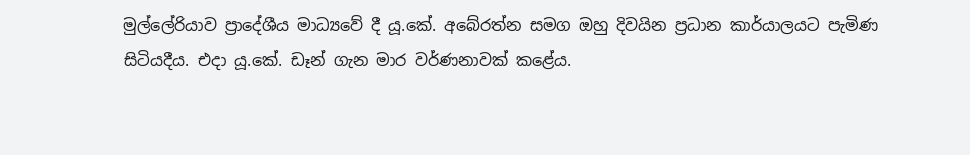මුල්ලේරියාව ප්‍රාදේශීය මාධ්‍යවේ දී යූ.කේ. අබේරත්න සමග ඔහු දිවයින ප්‍රධාන කාර්යාලයට පැමිණ සිටියදීය. එදා යූ.කේ. ඩෑන් ගැන මාර වර්ණනාවක් කළේය.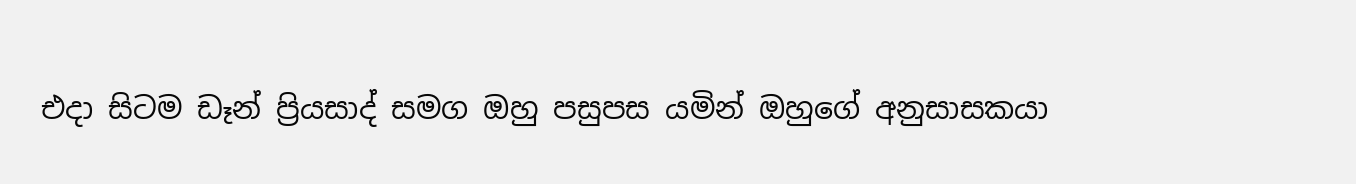එදා සිටම ඩෑන් ප්‍රියසාද් සමග ඔහු පසුපස යමින් ඔහුගේ අනුසාසකයා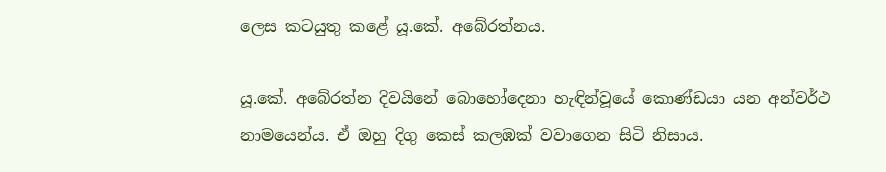ලෙස කටයුතු කළේ යූ.කේ. අබේරත්නය.

යූ.කේ. අබේරත්න දිවයිනේ බොහෝදෙනා හැඳින්වූයේ කොණ්ඩයා යන අන්වර්ථ නාමයෙන්ය. ඒ ඔහු දිගු කෙස් කලඹක් වවාගෙන සිටි නිසාය.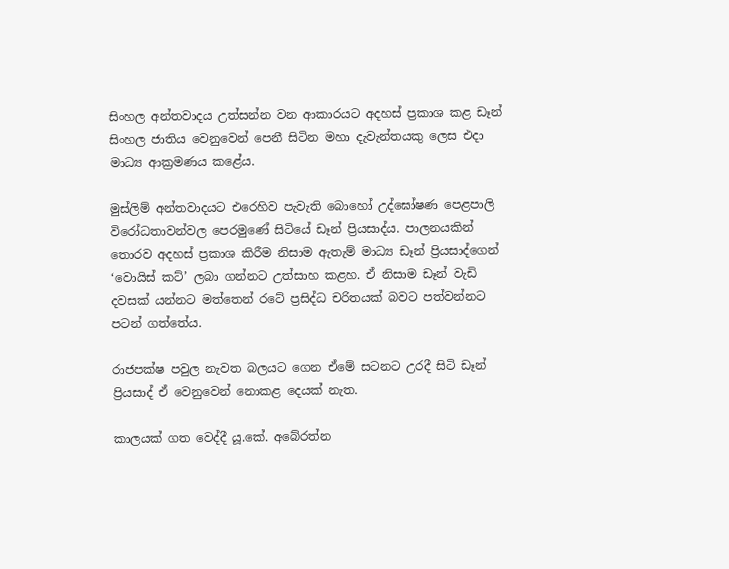සිංහල අන්තවාදය උත්සන්න වන ආකාරයට අදහස් ප්‍රකාශ කළ ඩෑන් සිංහල ජාතිය වෙනුවෙන් පෙනී සිටින මහා දැවැන්තයකු ලෙස එදා මාධ්‍ය ආක්‍රමණය කළේය.

මුස්ලිම් අන්තවාදයට එරෙහිව පැවැති බොහෝ උද්ඝෝෂණ පෙළපාලි විරෝධතාවන්වල පෙරමුණේ සිටියේ ඩෑන් ප්‍රියසාද්ය. පාලනයකින් තොරව අදහස් ප්‍රකාශ කිරීම නිසාම ඇතැම් මාධ්‍ය ඩෑන් ප්‍රියසාද්ගෙන් ‘වොයිස් කට්’ ලබා ගන්නට උත්සාහ කළහ. ඒ නිසාම ඩෑන් වැඩි දවසක් යන්නට මත්තෙන් රටේ ප්‍රසිද්ධ චරිතයක් බවට පත්වන්නට පටන් ගත්තේය.

රාජපක්ෂ පවුල නැවත බලයට ගෙන ඒමේ සටනට උරදී සිටි ඩෑන් ප්‍රියසාද් ඒ වෙනුවෙන් නොකළ දෙයක් නැත.

කාලයක් ගත වෙද්දී යූ.කේ. අබේරත්න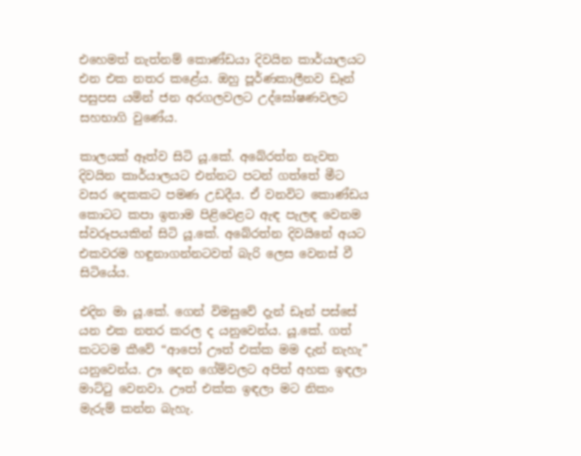එහෙමත් නැත්නම් කොණ්ඩයා දිවයින කාර්යාලයට එන එක නතර කළේය. ඔහු පූර්ණකාලීනව ඩෑන් පසුපස යමින් ජන අරගලවලට උද්ඝෝෂණවලට සහභාගි වුණේය.

කාලයක් ඈත්ව සිටි යූ.කේ. අබේරත්න නැවත දිවයින කාර්යාලයට එන්නට පටන් ගත්තේ මීට වසර දෙකකට පමණ උඩදීය. ඒ වනවිට කොණ්ඩය කොටට කපා ඉතාම පිළිවෙළට ඇඳ පැලඳ වෙනම ස්වරූපයකින් සිටි යූ.කේ. අබේරත්න දිවයිනේ අයට එකවරම හඳුනාගන්නටවත් බැරි ලෙස වෙනස් වී සිටියේය.

එදින මා යූ.කේ. ගෙන් විමසුවේ දැන් ඩෑන් පස්සේ යන එක නතර කරල ද යනුවෙන්ය. යූ.කේ. ගත් කටටම කීවේ “ආපෝ ඌත් එක්ක මම දැන් නැහැ” යනුවෙන්ය. ඌ දෙන ගේම්වලට අපිත් අහක ඉඳලා මාට්ටු වෙනවා. ඌත් එක්ක ඉඳලා මට නිකං මැරුම් කන්න බැහැ.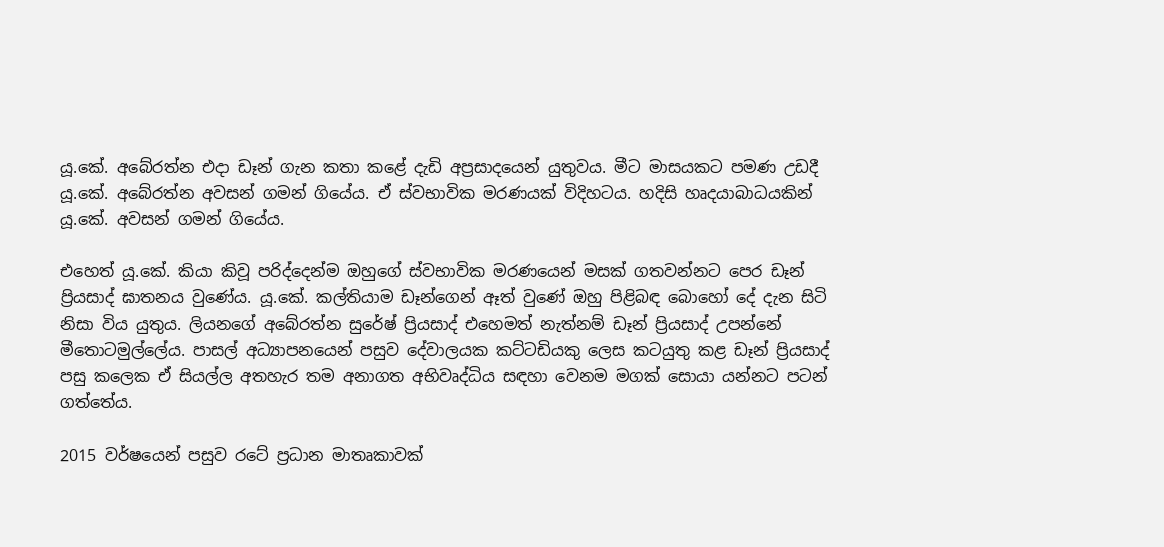යූ.කේ. අබේරත්න එදා ඩෑන් ගැන කතා කළේ දැඩි අප්‍රසාදයෙන් යුතුවය. මීට මාසයකට පමණ උඩදී යූ.කේ. අබේරත්න අවසන් ගමන් ගියේය. ඒ ස්වභාවික මරණයක් විදිහටය. හදිසි හෘදයාබාධයකින් යූ.කේ. අවසන් ගමන් ගියේය.

එහෙත් යූ.කේ. කියා කිවූ පරිද්දෙන්ම ඔහුගේ ස්වභාවික මරණයෙන් මසක් ගතවන්නට පෙර ඩෑන් ප්‍රියසාද් ඝාතනය වුණේය. යූ.කේ. කල්තියාම ඩෑන්ගෙන් ඈත් වුණේ ඔහු පිළිබඳ බොහෝ දේ දැන සිටි නිසා විය යුතුය. ලියනගේ අබේරත්න සුරේෂ් ප්‍රියසාද් එහෙමත් නැත්නම් ඩෑන් ප්‍රියසාද් උපන්නේ මීතොටමුල්ලේය. පාසල් අධ්‍යාපනයෙන් පසුව දේවාලයක කට්ටඩියකු ලෙස කටයුතු කළ ඩෑන් ප්‍රියසාද් පසු කලෙක ඒ සියල්ල අතහැර තම අනාගත අභිවෘද්ධිය සඳහා වෙනම මගක් සොයා යන්නට පටන් ගත්තේය.

2015 වර්ෂයෙන් පසුව රටේ ප්‍රධාන මාතෘකාවක්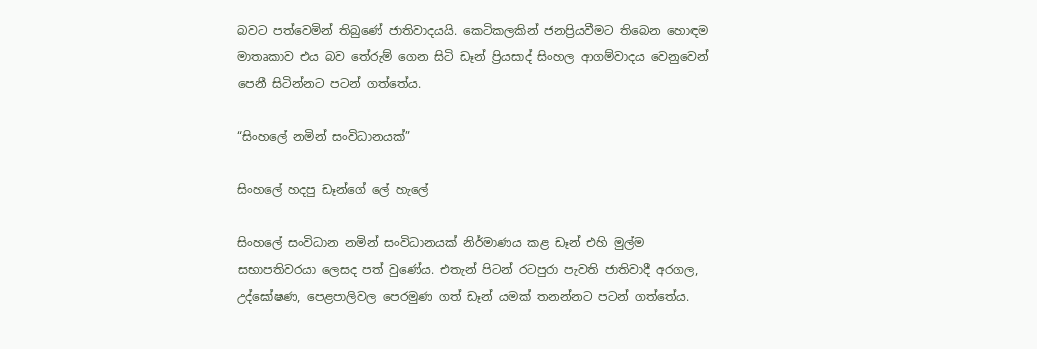බවට පත්වෙමින් තිබුණේ ජාතිවාදයයි. කෙටිකලකින් ජනප්‍රියවීමට තිබෙන හොඳම මාතෘකාව එය බව තේරුම් ගෙන සිටි ඩෑන් ප්‍රියසාද් සිංහල ආගම්වාදය වෙනුවෙන් පෙනී සිටින්නට පටන් ගත්තේය.

“සිංහලේ නමින් සංවිධානයක්”

සිංහලේ හදපු ඩෑන්ගේ ලේ හැලේ

සිංහලේ සංවිධාන නමින් සංවිධානයක් නිර්මාණය කළ ඩෑන් එහි මුල්ම සභාපතිවරයා ලෙසද පත් වුණේය. එතැන් පිටන් රටපුරා පැවති ජාතිවාදී අරගල, උද්ඝෝෂණ, පෙළපාලිවල පෙරමුණ ගත් ඩෑන් යමක් තනන්නට පටන් ගත්තේය.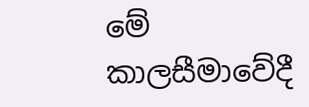මේ කාලසීමාවේදී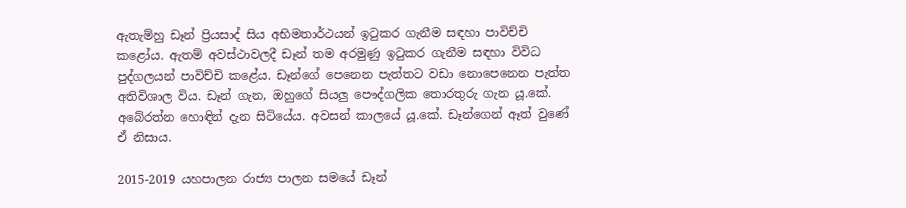ඇතැම්හු ඩෑන් ප්‍රියසාද් සිය අභිමතාර්ථයන් ඉටුකර ගැනීම සඳහා පාවිච්චි කළෝය. ඇතම් අවස්ථාවලදී ඩෑන් තම අරමුණු ඉටුකර ගැනීම සඳහා විවිධ පුද්ගලයන් පාවිච්චි කළේය. ඩෑන්ගේ පෙනෙන පැත්තට වඩා නොපෙනෙන පැත්ත අතිවිශාල විය. ඩෑන් ගැන, ඔහුගේ සියලු පෞද්ගලික තොරතුරු ගැන යූ.කේ. අබේරත්න හොඳින් දැන සිටියේය. අවසන් කාලයේ යූ.කේ. ඩෑන්ගෙන් ඈත් වුණේ ඒ නිසාය.

2015-2019 යහපාලන රාජ්‍ය පාලන සමයේ ඩෑන්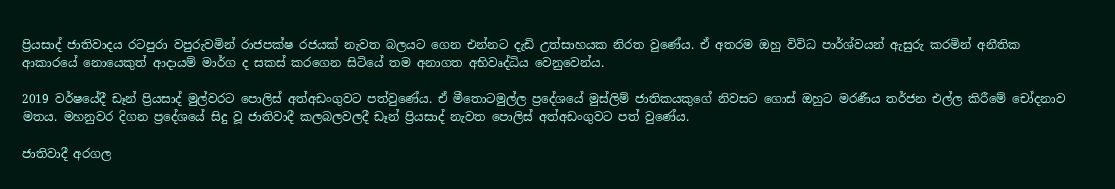ප්‍රියසාද් ජාතිවාදය රටපුරා වපුරුවමින් රාජපක්ෂ රජයක් නැවත බලයට ගෙන එන්නට දැඩි උත්සාහයක නිරත වුණේය. ඒ අතරම ඔහු විවිධ පාර්ශ්වයන් ඇසුරු කරමින් අනීතික ආකාරයේ නොයෙකුත් ආදායම් මාර්ග ද සකස් කරගෙන සිටියේ තම අනාගත අභිවෘද්ධිය වෙනුවෙන්ය.

2019 වර්ෂයේදී ඩෑන් ප්‍රියසාද් මුල්වරට පොලිස් අත්අඩංගුවට පත්වුණේය. ඒ මීතොටමුල්ල ප්‍රදේශයේ මුස්ලිම් ජාතිකයකුගේ නිවසට ගොස් ඔහුට මරණීය තර්ජන එල්ල කිරීමේ චෝදනාව මතය. මහනුවර දිගන ප්‍රදේශයේ සිදු වූ ජාතිවාදී කලබලවලදී ඩෑන් ප්‍රියසාද් නැවත පොලිස් අත්අඩංගුවට පත් වුණේය.

ජාතිවාදී අරගල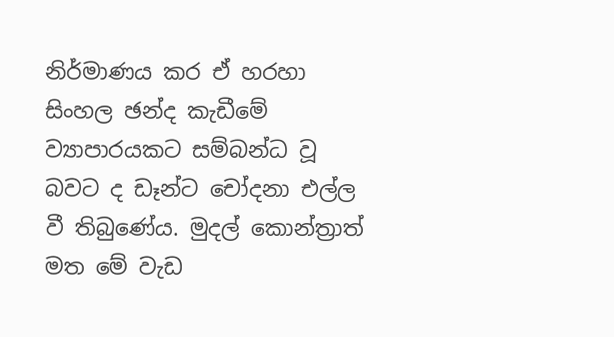නිර්මාණය කර ඒ හරහා සිංහල ඡන්ද කැඩීමේ ව්‍යාපාරයකට සම්බන්ධ වූ බවට ද ඩෑන්ට චෝදනා එල්ල වී තිබුණේය. මුදල් කොන්ත්‍රාත් මත මේ වැඩ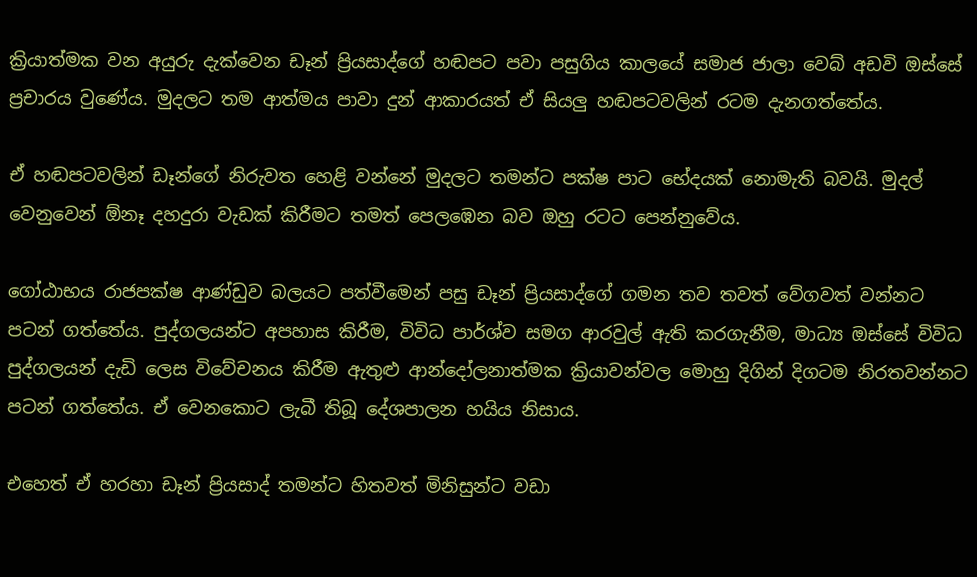ක්‍රියාත්මක වන අයුරු දැක්වෙන ඩෑන් ප්‍රියසාද්ගේ හඬපට පවා පසුගිය කාලයේ සමාජ ජාලා වෙබ් අඩවි ඔස්සේ ප්‍රචාරය වුණේය. මුදලට තම ආත්මය පාවා දුන් ආකාරයත් ඒ සියලු හඬපටවලින් රටම දැනගත්තේය.

ඒ හඬපටවලින් ඩෑන්ගේ නිරුවත හෙළි වන්නේ මුදලට තමන්ට පක්ෂ පාට භේදයක් නොමැති බවයි. මුදල් වෙනුවෙන් ඕනෑ දහදුරා වැඩක් කිරීමට තමත් පෙලඹෙන බව ඔහු රටට පෙන්නුවේය.

ගෝඨාභය රාජපක්ෂ ආණ්ඩුව බලයට පත්වීමෙන් පසු ඩෑන් ප්‍රියසාද්ගේ ගමන තව තවත් වේගවත් වන්නට පටන් ගත්තේය. පුද්ගලයන්ට අපහාස කිරීම, විවිධ පාර්ශ්ව සමග ආරවුල් ඇති කරගැනීම, මාධ්‍ය ඔස්සේ විවිධ පුද්ගලයන් දැඩි ලෙස විවේචනය කිරීම ඇතුළු ආන්දෝලනාත්මක ක්‍රියාවන්වල මොහු දිගින් දිගටම නිරතවන්නට පටන් ගත්තේය. ඒ වෙනකොට ලැබී තිබූ දේශපාලන හයිය නිසාය.

එහෙත් ඒ හරහා ඩෑන් ප්‍රියසාද් තමන්ට හිතවත් මිනිසුන්ට වඩා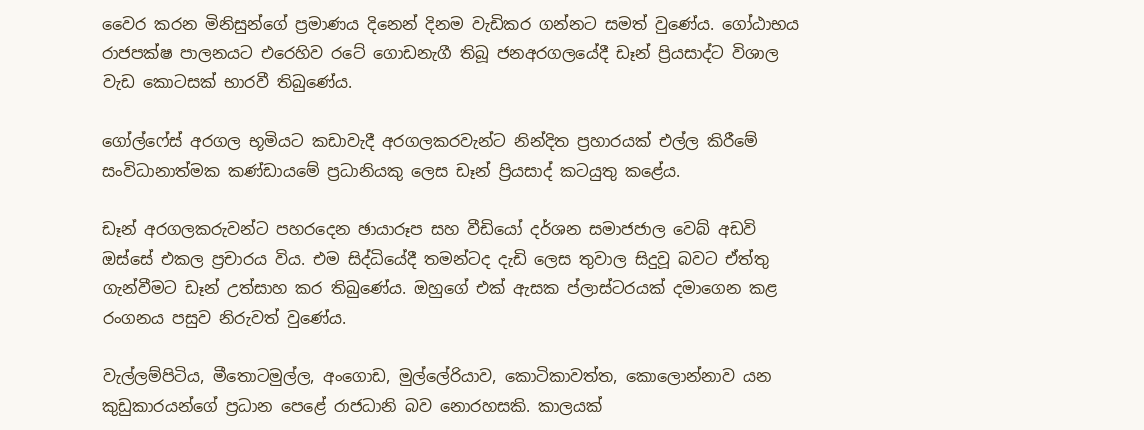වෛර කරන මිනිසුන්ගේ ප්‍රමාණය දිනෙන් දිනම වැඩිකර ගන්නට සමත් වුණේය. ගෝඨාභය රාජපක්ෂ පාලනයට එරෙහිව රටේ ගොඩනැගී තිබූ ජනඅරගලයේදී ඩෑන් ප්‍රියසාද්ට විශාල වැඩ කොටසක් භාරවී තිබුණේය.

ගෝල්ෆේස් අරගල භූමියට කඩාවැදී අරගලකරවැන්ට නින්දිත ප්‍රහාරයක් එල්ල කිරීමේ සංවිධානාත්මක කණ්ඩායමේ ප්‍රධානියකු ලෙස ඩෑන් ප්‍රියසාද් කටයුතු කළේය.

ඩෑන් අරගලකරුවන්ට පහරදෙන ඡායාරූප සහ වීඩියෝ දර්ශන සමාජජාල වෙබ් අඩවි ඔස්සේ එකල ප්‍රචාරය විය. එම සිද්ධියේදී තමන්ටද දැඩි ලෙස තුවාල සිදුවූ බවට ඒත්තු ගැන්වීමට ඩෑන් උත්සාහ කර තිබුණේය. ඔහුගේ එක් ඇසක ප්ලාස්ටරයක් දමාගෙන කළ රංගනය පසුව නිරුවත් වුණේය.

වැල්ලම්පිටිය, මීතොටමුල්ල, අංගොඩ, මුල්ලේරියාව, කොටිකාවත්ත, කොලොන්නාව යන කුඩුකාරයන්ගේ ප්‍රධාන පෙළේ රාජධානි බව නොරහසකි. කාලයක්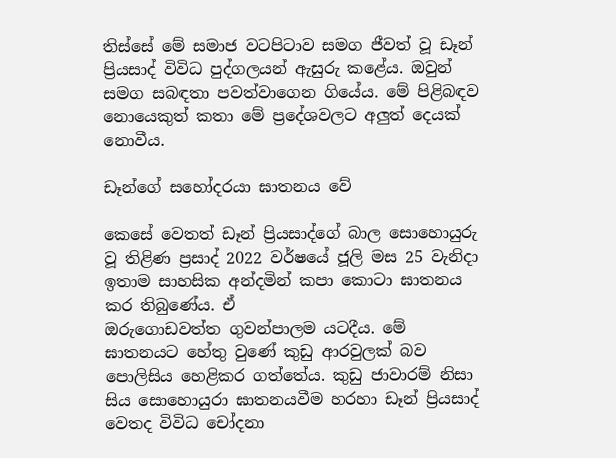තිස්සේ මේ සමාජ වටපිටාව සමග ජීවත් වූ ඩෑන් ප්‍රියසාද් විවිධ පුද්ගලයන් ඇසුරු කළේය. ඔවුන් සමග සබඳතා පවත්වාගෙන ගියේය. මේ පිළිබඳව නොයෙකුත් කතා මේ ප්‍රදේශවලට අලුත් දෙයක් නොවීය.

ඩෑන්ගේ සහෝදරයා ඝාතනය වේ

කෙසේ වෙතත් ඩෑන් ප්‍රියසාද්ගේ බාල සොහොයුරු වූ තිළිණ ප්‍රසාද් 2022 වර්ෂයේ ජූලි මස 25 වැනිදා ඉතාම සාහසික අන්දමින් කපා කොටා ඝාතනය කර තිබුණේය. ඒ
ඔරුගොඩවත්ත ගුවන්පාලම යටදීය. මේ ඝාතනයට හේතු වුණේ කුඩු ආරවුලක් බව පොලිසිය හෙළිකර ගත්තේය. කුඩු ජාවාරම් නිසා සිය සොහොයුරා ඝාතනයවීම හරහා ඩෑන් ප්‍රියසාද් වෙතද විවිධ චෝදනා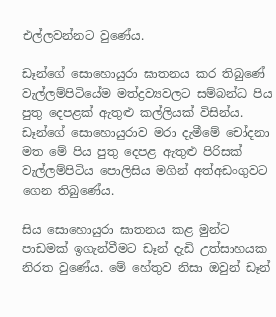එල්ලවන්නට වුණේය.

ඩෑන්ගේ සොහොයුරා ඝාතනය කර තිබුණේ වැල්ලම්පිටියේම මත්ද්‍රව්‍යවලට සම්බන්ධ පිය පුතු දෙපළක් ඇතුළු කල්ලියක් විසින්ය. ඩෑන්ගේ සොහොයුරාව මරා දැමීමේ චෝදනා මත මේ පිය පුතු දෙපළ ඇතුළු පිරිසක් වැල්ලම්පිටිය පොලිසිය මගින් අත්අඩංගුවට ගෙන තිබුණේය.

සිය සොහොයුරා ඝාතනය කළ මුන්ට පාඩමක් ඉගැන්වීමට ඩෑන් දැඩි උත්සාහයක නිරත වුණේය. මේ හේතුව නිසා ඔවුන් ඩෑන්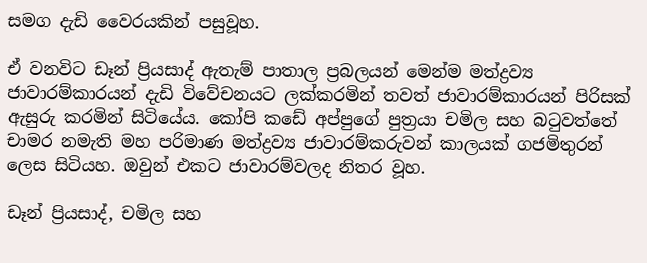සමග දැඩි වෛරයකින් පසුවූහ.

ඒ වනවිට ඩෑන් ප්‍රියසාද් ඇතැම් පාතාල ප්‍රබලයන් මෙන්ම මත්ද්‍රව්‍ය ජාවාරම්කාරයන් දැඩි විවේචනයට ලක්කරමින් තවත් ජාවාරම්කාරයන් පිරිසක් ඇසුරු කරමින් සිටියේය. කෝපි කඩේ අප්පුගේ පුත්‍රයා චමිල සහ බටුවත්තේ චාමර නමැති මහ පරිමාණ මත්ද්‍රව්‍ය ජාවාරම්කරුවන් කාලයක් ගජමිතුරන් ලෙස සිටියහ. ඔවුන් එකට ජාවාරම්වලද නිතර වූහ.

ඩෑන් ප්‍රියසාද්, චමිල සහ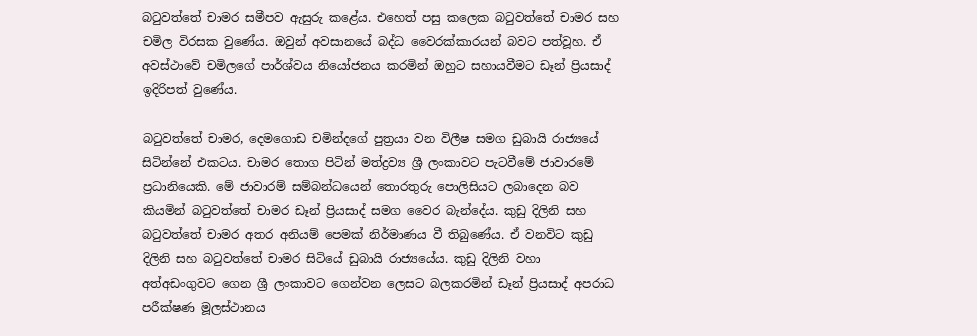බටුවත්තේ චාමර සමීපව ඇසුරු කළේය. එහෙත් පසු කලෙක බටුවත්තේ චාමර සහ චමිල විරසක වුණේය. ඔවුන් අවසානයේ බද්ධ වෛරක්කාරයන් බවට පත්වූහ. ඒ අවස්ථාවේ චමිලගේ පාර්ශ්වය නියෝජනය කරමින් ඔහුට සහායවීමට ඩෑන් ප්‍රියසාද් ඉදිරිපත් වුණේය.

බටුවත්තේ චාමර, දෙමගොඩ චමින්දගේ පුත්‍රයා වන විලීෂ සමග ඩුබායි රාජ්‍යයේ සිටින්නේ එකටය. චාමර තොග පිටින් මත්ද්‍රව්‍ය ශ්‍රී ලංකාවට පැටවීමේ ජාවාරමේ ප්‍රධානියෙකි. මේ ජාවාරම් සම්බන්ධයෙන් තොරතුරු පොලිසියට ලබාදෙන බව කියමින් බටුවත්තේ චාමර ඩෑන් ප්‍රියසාද් සමග වෛර බැන්දේය. කුඩු දිලිනි සහ බටුවත්තේ චාමර අතර අනියම් පෙමක් නිර්මාණය වී තිබුණේය. ඒ වනවිට කුඩු දිලිනි සහ බටුවත්තේ චාමර සිටියේ ඩුබායි රාජ්‍යයේය. කුඩු දිලිනි වහා අත්අඩංගුවට ගෙන ශ්‍රී ලංකාවට ගෙන්වන ලෙසට බලකරමින් ඩෑන් ප්‍රියසාද් අපරාධ පරීක්ෂණ මූලස්ථානය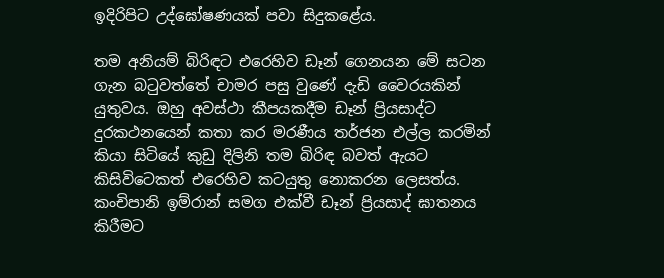ඉදිරිපිට උද්ඝෝෂණයක් පවා සිදුකළේය.

තම අනියම් බිරිඳට එරෙහිව ඩෑන් ගෙනයන මේ සටන ගැන බටුවත්තේ චාමර පසු වුණේ දැඩි වෛරයකින් යුතුවය. ඔහු අවස්ථා කීපයකදීම ඩෑන් ප්‍රියසාද්ට දුරකථනයෙන් කතා කර මරණීය තර්ජන එල්ල කරමින් කියා සිටියේ කුඩු දිලිනි තම බිරිඳ බවත් ඇයට කිසිවිටෙකත් එරෙහිව කටයුතු නොකරන ලෙසත්ය. කංචිපානි ඉම්රාන් සමග එක්වී ඩෑන් ප්‍රියසාද් ඝාතනය කිරීමට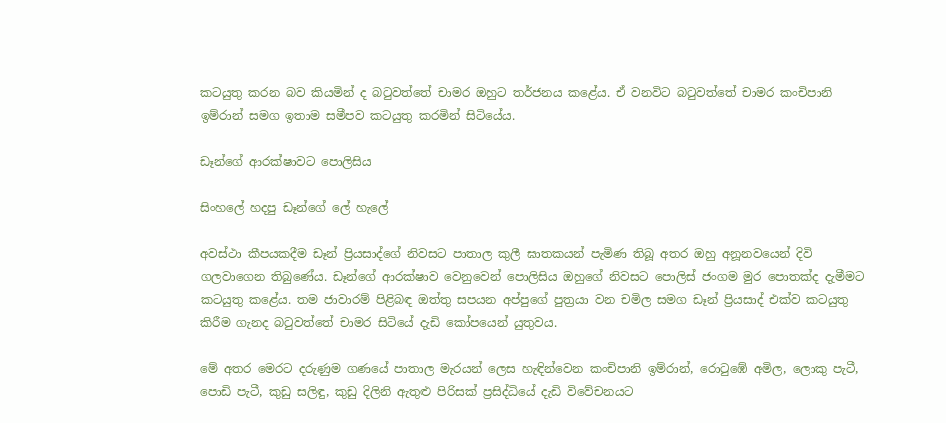කටයුතු කරන බව කියමින් ද බටුවත්තේ චාමර ඔහුට තර්ජනය කළේය. ඒ වනවිට බටුවත්තේ චාමර කංචිපානි ඉම්රාන් සමග ඉතාම සමීපව කටයුතු කරමින් සිටියේය.

ඩෑන්ගේ ආරක්ෂාවට පොලිසිය

සිංහලේ හදපු ඩෑන්ගේ ලේ හැලේ

අවස්ථා කීපයකදීම ඩෑන් ප්‍රියසාද්ගේ නිවසට පාතාල කුලී ඝාතකයන් පැමිණ තිබූ අතර ඔහු අනූනවයෙන් දිවි ගලවාගෙන තිබුණේය. ඩෑන්ගේ ආරක්ෂාව වෙනුවෙන් පොලිසිය ඔහුගේ නිවසට පොලිස් ජංගම මුර පොතක්ද දැමීමට කටයුතු කළේය. තම ජාවාරම් පිළිබඳ ඔත්තු සපයන අප්පුගේ පුත්‍රයා වන චමිල සමග ඩෑන් ප්‍රියසාද් එක්ව කටයුතු කිරීම ගැනද බටුවත්තේ චාමර සිටියේ දැඩි කෝපයෙන් යුතුවය.

මේ අතර මෙරට දරුණුම ගණයේ පාතාල මැරයන් ලෙස හැඳින්වෙන කංචිපානි ඉම්රාන්, රොටුඹේ අමිල, ලොකු පැටී, පොඩි පැටී, කුඩු සලිඳු, කුඩු දිලිනි ඇතුළු පිරිසක් ප්‍රසිද්ධියේ දැඩි විවේචනයට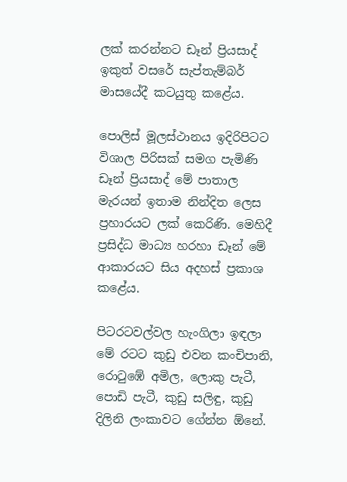ලක් කරන්නට ඩෑන් ප්‍රියසාද් ඉකුත් වසරේ සැප්තැම්බර් මාසයේදී කටයුතු කළේය.

පොලිස් මූලස්ථානය ඉදිරිපිටට විශාල පිරිසක් සමග පැමිණි ඩෑන් ප්‍රියසාද් මේ පාතාල මැරයන් ඉතාම නින්දිත ලෙස ප්‍රහාරයට ලක් කෙරිණි. මෙහිදී ප්‍රසිද්ධ මාධ්‍ය හරහා ඩෑන් මේ ආකාරයට සිය අදහස් ප්‍රකාශ කළේය.

පිටරටවල්වල හැංගිලා ඉඳලා මේ රටට කුඩු එවන කංචිපානි, රොටුඹේ අමිල, ලොකු පැටී, පොඩි පැටී, කුඩු සලිඳු, කුඩු දිලිනි ලංකාවට ගේන්න ඕනේ.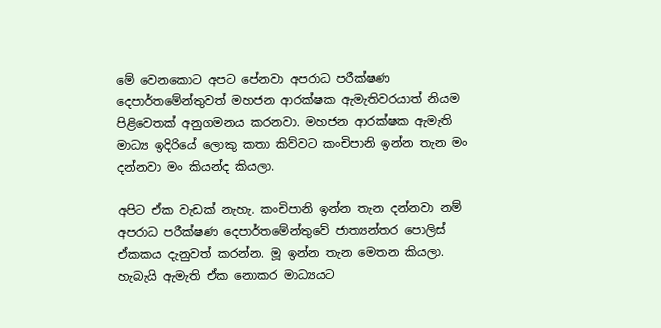මේ වෙනකොට අපට පේනවා අපරාධ පරීක්ෂණ දෙපාර්තමේන්තුවත් මහජන ආරක්ෂක ඇමැතිවරයාත් නියම පිළිවෙතක් අනුගමනය කරනවා. මහජන ආරක්ෂක ඇමැති මාධ්‍ය ඉදිරියේ ලොකු කතා කිව්වට කංචිපානි ඉන්න තැන මං දන්නවා මං කියන්ද කියලා.

අපිට ඒක වැඩක් නැහැ. කංචිපානි ඉන්න තැන දන්නවා නම් අපරාධ පරීක්ෂණ දෙපාර්තමේන්තුවේ ජාත්‍යන්තර පොලිස් ඒකකය දැනුවත් කරන්න. මූ ඉන්න තැන මෙතන කියලා. හැබැයි ඇමැති ඒක නොකර මාධ්‍යයට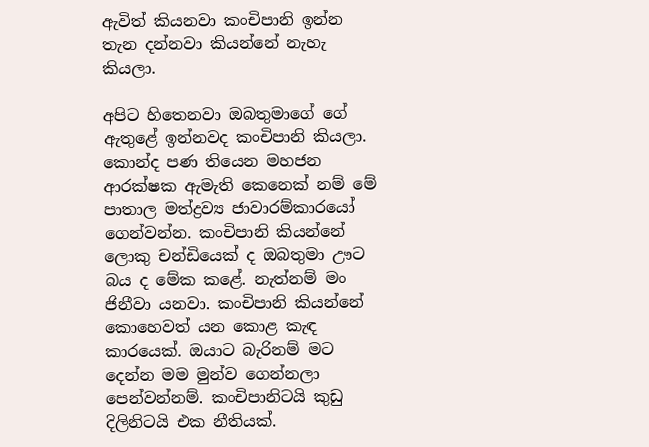ඇවිත් කියනවා කංචිපානි ඉන්න තැන දන්නවා කියන්නේ නැහැ කියලා.

අපිට හිතෙනවා ඔබතුමාගේ ගේ ඇතුළේ ඉන්නවද කංචිපානි කියලා. කොන්ද පණ තියෙන මහජන ආරක්ෂක ඇමැති කෙනෙක් නම් මේ පාතාල මත්ද්‍රව්‍ය ජාවාරම්කාරයෝ ගෙන්වන්න. කංචිපානි කියන්නේ ලොකු චන්ඩියෙක් ද ඔබතුමා ඌට බය ද මේක කළේ. නැත්නම් මං ජිනීවා යනවා. කංචිපානි කියන්නේ කොහෙවත් යන කොළ කැඳ කාරයෙක්. ඔයාට බැරිනම් මට දෙන්න මම මුන්ව ගෙන්නලා පෙන්වන්නම්. කංචිපානිටයි කුඩු දිලිනිටයි එක නීතියක්.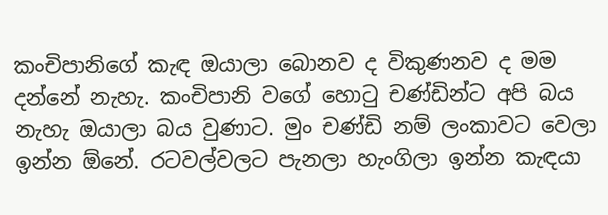කංචිපානිගේ කැඳ ඔයාලා බොනව ද විකුණනව ද මම දන්නේ නැහැ. කංචිපානි වගේ හොටු චණ්ඩින්ට අපි බය නැහැ ඔයාලා බය වුණාට. මුං චණ්ඩි නම් ලංකාවට වෙලා ඉන්න ඕනේ. රටවල්වලට පැනලා හැංගිලා ඉන්න කැඳයා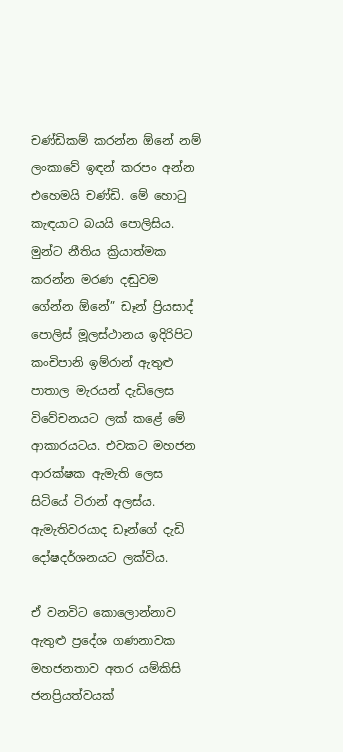චණ්ඩිකම් කරන්න ඕනේ නම් ලංකාවේ ඉඳන් කරපං අන්න එහෙමයි චණ්ඩි. මේ හොටු කැඳයාට බයයි පොලිසිය. මුන්ට නීතිය ක්‍රියාත්මක කරන්න මරණ දඬුවම ගේන්න ඕනේ” ඩෑන් ප්‍රියසාද් පොලිස් මූලස්ථානය ඉදිරිපිට කංචිපානි ඉම්රාන් ඇතුළු පාතාල මැරයන් දැඩිලෙස විවේචනයට ලක් කළේ මේ ආකාරයටය. එවකට මහජන ආරක්ෂක ඇමැති ලෙස සිටියේ ටිරාන් අලස්ය. ඇමැතිවරයාද ඩෑන්ගේ දැඩි දෝෂදර්ශනයට ලක්විය.

ඒ වනවිට කොලොන්නාව ඇතුළු ප්‍රදේශ ගණනාවක මහජනතාව අතර යම්කිසි ජනප්‍රියත්වයක්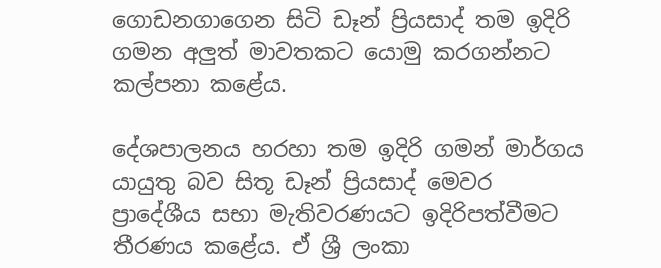ගොඩනගාගෙන සිටි ඩෑන් ප්‍රියසාද් තම ඉදිරි ගමන අලුත් මාවතකට යොමු කරගන්නට කල්පනා කළේය.

දේශපාලනය හරහා තම ඉදිරි ගමන් මාර්ගය යායුතු බව සිතූ ඩෑන් ප්‍රියසාද් මෙවර ප්‍රාදේශීය සභා මැතිවරණයට ඉදිරිපත්වීමට තීරණය කළේය. ඒ ශ්‍රී ලංකා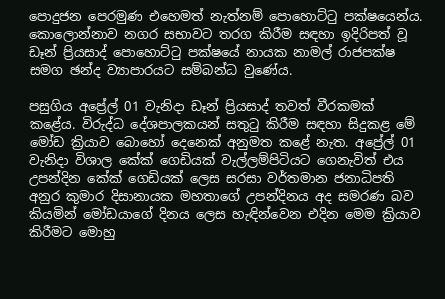පොදුජන පෙරමුණ එහෙමත් නැත්නම් පොහොට්ටු පක්ෂයෙන්ය. කොලොන්නාව නගර සභාවට තරග කිරීම සඳහා ඉදිරිපත් වූ ඩෑන් ප්‍රියසාද් පොහොට්ටු පක්ෂයේ නායක නාමල් රාජපක්ෂ සමග ඡන්ද ව්‍යාපාරයට සම්බන්ධ වුණේය.

පසුගිය අප්‍රේල් 01 වැනිදා ඩෑන් ප්‍රියසාද් තවත් වීරකමක් කළේය. විරුද්ධ දේශපාලකයන් සතුටු කිරීම සඳහා සිදුකළ මේ මෝඩ ක්‍රියාව බොහෝ දෙනෙක් අනුමත කළේ නැත. අප්‍රේල් 01 වැනිදා විශාල කේක් ගෙඩියක් වැල්ලම්පිටියට ගෙනැවිත් එය උපන්දින කේක් ගෙඩියක් ලෙස සරසා වර්තමාන ජනාධිපති අනුර කුමාර දිසානායක මහතාගේ උපන්දිනය අද සමරණ බව කියමින් මෝඩයාගේ දිනය ලෙස හැඳින්වෙන එදින මෙම ක්‍රියාව කිරීමට මොහු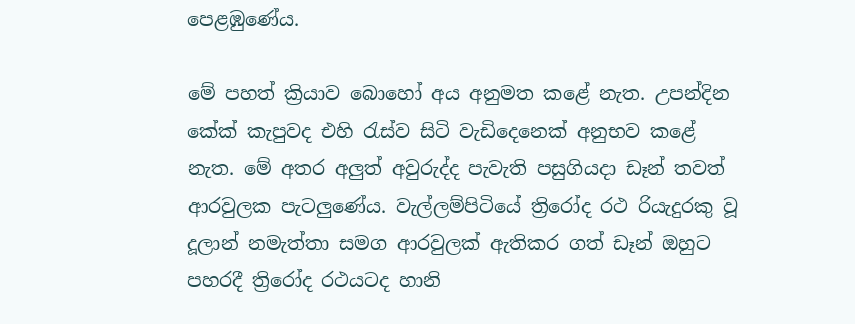පෙළඹුණේය.

මේ පහත් ක්‍රියාව බොහෝ අය අනුමත කළේ නැත. උපන්දින කේක් කැපුවද එහි රැස්ව සිටි වැඩිදෙනෙක් අනුභව කළේ නැත. මේ අතර අලුත් අවුරුද්ද පැවැති පසුගියදා ඩෑන් තවත් ආරවුලක පැටලුණේය. වැල්ලම්පිටියේ ත්‍රිරෝද රථ රියැදුරකු වූ දූලාන් නමැත්තා සමග ආරවුලක් ඇතිකර ගත් ඩෑන් ඔහුට පහරදී ත්‍රිරෝද රථයටද හානි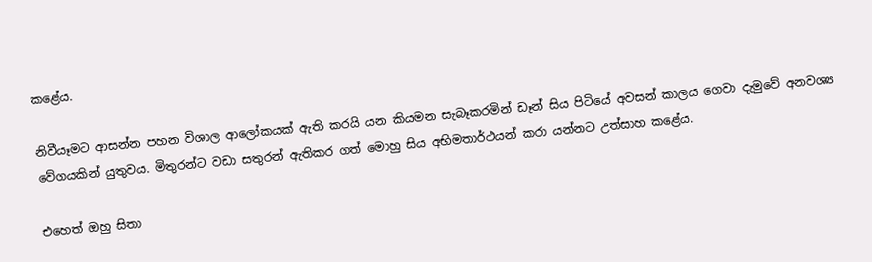කළේය.

නිවීයෑමට ආසන්න පහන විශාල ආලෝකයක් ඇති කරයි යන කියමන සැබෑකරමින් ඩෑන් සිය පිටියේ අවසන් කාලය ගෙවා දැමුවේ අනවශ්‍ය වේගයකින් යුතුවය. මිතුරන්ට වඩා සතුරන් ඇතිකර ගත් මොහු සිය අභිමතාර්ථයන් කරා යන්නට උත්සාහ කළේය.

එහෙත් ඔහු සිතා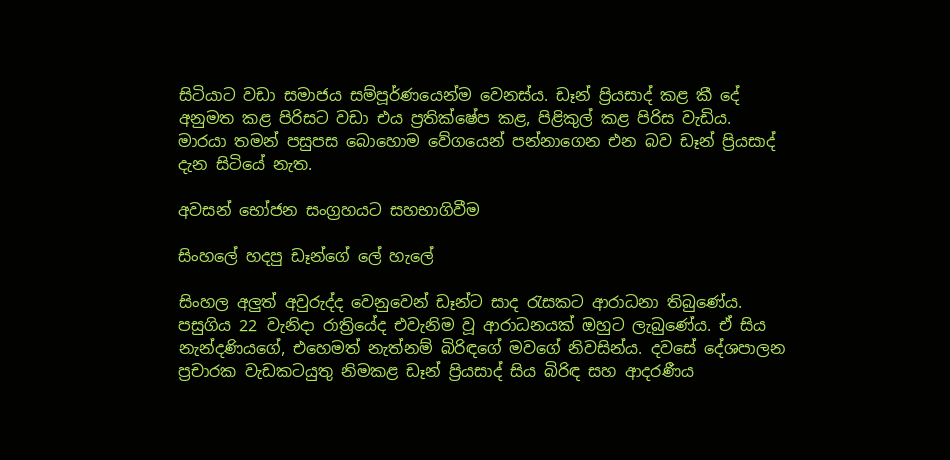සිටියාට වඩා සමාජය සම්පූර්ණයෙන්ම වෙනස්ය. ඩෑන් ප්‍රියසාද් කළ කී දේ අනුමත කළ පිරිසට වඩා එය ප්‍රතික්ෂේප කළ, පිළිකුල් කළ පිරිස වැඩිය. මාරයා තමන් පසුපස බොහොම වේගයෙන් පන්නාගෙන එන බව ඩෑන් ප්‍රියසාද් දැන සිටියේ නැත.

අවසන් භෝජන සංග්‍රහයට සහභාගිවීම

සිංහලේ හදපු ඩෑන්ගේ ලේ හැලේ

සිංහල අලුත් අවුරුද්ද වෙනුවෙන් ඩෑන්ට සාද රැසකට ආරාධනා තිබුණේය. පසුගිය 22 වැනිදා රාත්‍රියේද එවැනිම වූ ආරාධනයක් ඔහුට ලැබුණේය. ඒ සිය නැන්දණියගේ, එහෙමත් නැත්නම් බිරිඳගේ මවගේ නිවසින්ය. දවසේ දේශපාලන ප්‍රචාරක වැඩකටයුතු නිමකළ ඩෑන් ප්‍රියසාද් සිය බිරිඳ සහ ආදරණීය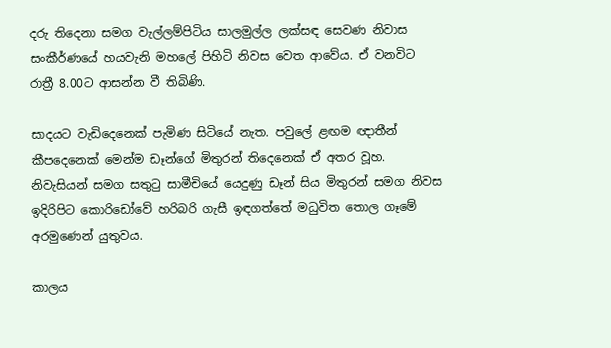දරු තිදෙනා සමග වැල්ලම්පිටිය සාලමුල්ල ලක්සඳ සෙවණ නිවාස සංකීර්ණයේ හයවැනි මහලේ පිහිටි නිවස වෙත ආවේය. ඒ වනවිට රාත්‍රී 8.00ට ආසන්න වී තිබිණි.

සාදයට වැඩිදෙනෙක් පැමිණ සිටියේ නැත. පවුලේ ළඟම ඥාතීන් කීපදෙනෙක් මෙන්ම ඩෑන්ගේ මිතුරන් තිදෙනෙක් ඒ අතර වූහ. නිවැසියන් සමග සතුටු සාමීචියේ යෙදුණු ඩෑන් සිය මිතුරන් සමග නිවස ඉදිරිපිට කොරිඩෝවේ හරිබරි ගැසී ඉඳගත්තේ මධුවිත තොල ගෑමේ අරමුණෙන් යුතුවය.

කාලය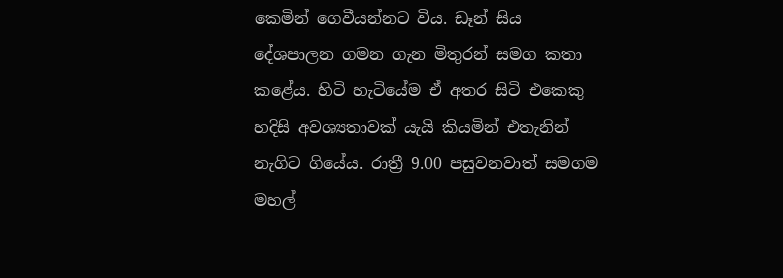කෙමින් ගෙවීයන්නට විය. ඩෑන් සිය දේශපාලන ගමන ගැන මිතුරන් සමග කතා කළේය. හිටි හැටියේම ඒ අතර සිටි එකෙකු හදිසි අවශ්‍යතාවක් යැයි කියමින් එතැනින් නැගිට ගියේය. රාත්‍රී 9.00 පසුවනවාත් සමගම මහල්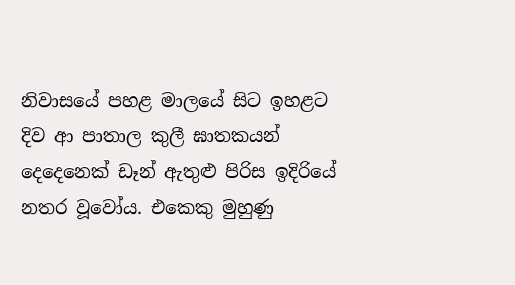නිවාසයේ පහළ මාලයේ සිට ඉහළට දිව ආ පාතාල කුලී ඝාතකයන් දෙදෙනෙක් ඩෑන් ඇතුළු පිරිස ඉදිරියේ නතර වූවෝය. එකෙකු මුහුණු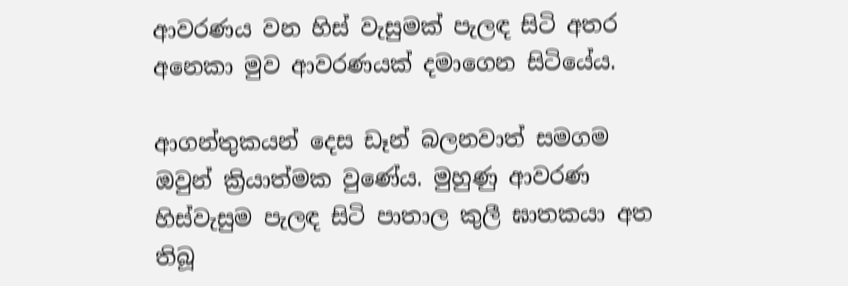ආවරණය වන හිස් වැසුමක් පැලඳ සිටි අතර අනෙකා මුව ආවරණයක් දමාගෙන සිටියේය.

ආගන්තුකයන් දෙස ඩෑන් බලනවාත් සමගම ඔවුන් ක්‍රියාත්මක වුණේය. මුහුණු ආවරණ හිස්වැසුම පැලඳ සිටි පාතාල කුලී ඝාතකයා අත තිබූ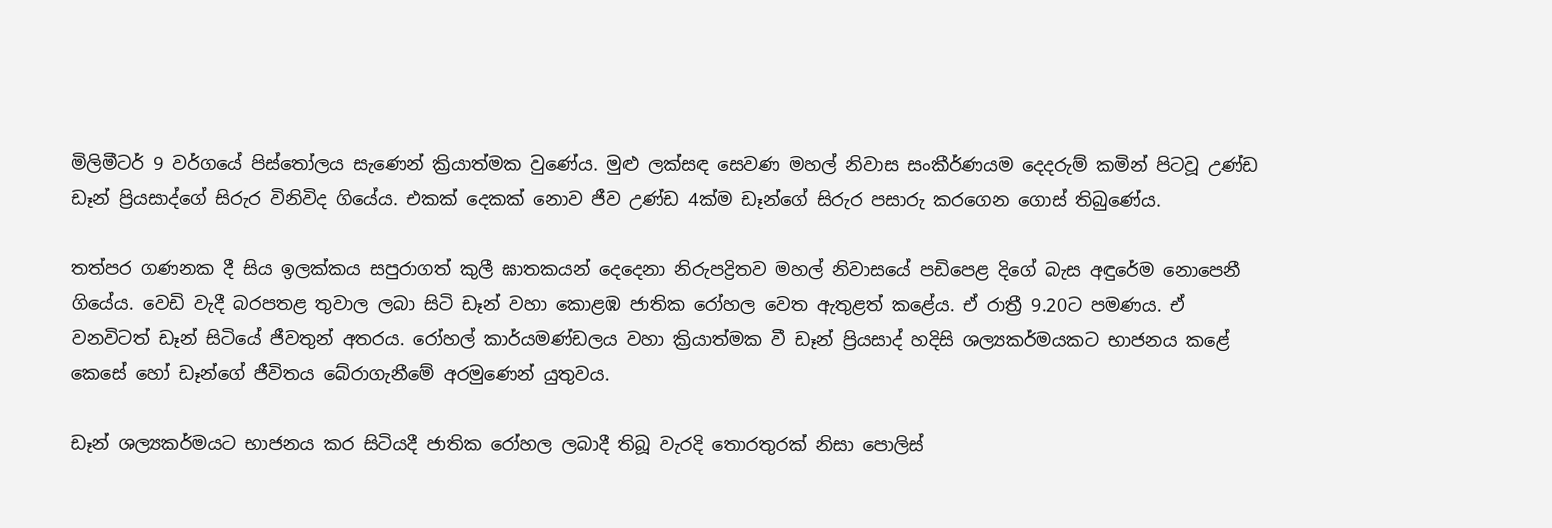මිලිමීටර් 9 වර්ගයේ පිස්තෝලය සැණෙන් ක්‍රියාත්මක වුණේය. මුළු ලක්සඳ සෙවණ මහල් නිවාස සංකීර්ණයම දෙදරුම් කමින් පිටවූ උණ්ඩ ඩෑන් ප්‍රියසාද්ගේ සිරුර විනිවිද ගියේය. එකක් දෙකක් නොව ජීව උණ්ඩ 4ක්ම ඩෑන්ගේ සිරුර පසාරු කරගෙන ගොස් තිබුණේය.

තත්පර ගණනක දී සිය ඉලක්කය සපුරාගත් කුලී ඝාතකයන් දෙදෙනා නිරුපද්‍රිතව මහල් නිවාසයේ පඩිපෙළ දිගේ බැස අඳුරේම නොපෙනී ගියේය. වෙඩි වැදී බරපතළ තුවාල ලබා සිටි ඩෑන් වහා කොළඹ ජාතික රෝහල වෙත ඇතුළත් කළේය. ඒ රාත්‍රී 9.20ට පමණය. ඒ වනවිටත් ඩෑන් සිටියේ ජීවතුන් අතරය. රෝහල් කාර්යමණ්ඩලය වහා ක්‍රියාත්මක වී ඩෑන් ප්‍රියසාද් හදිසි ශල්‍යකර්මයකට භාජනය කළේ කෙසේ හෝ ඩෑන්ගේ ජීවිතය බේරාගැනීමේ අරමුණෙන් යුතුවය.

ඩෑන් ශල්‍යකර්මයට භාජනය කර සිටියදී ජාතික රෝහල ලබාදී තිබූ වැරදි තොරතුරක් නිසා පොලිස්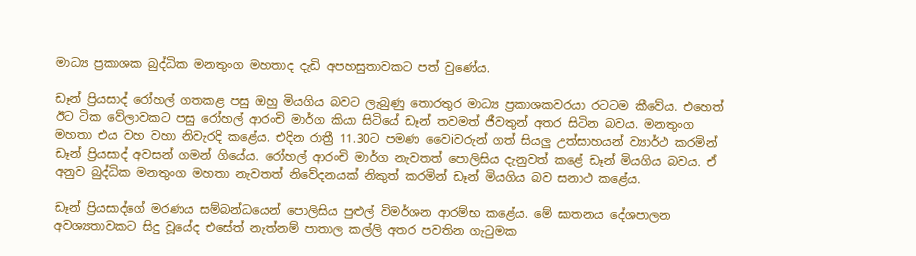මාධ්‍ය ප්‍රකාශක බුද්ධික මනතුංග මහතාද දැඩි අපහසුතාවකට පත් වුණේය.

ඩෑන් ප්‍රියසාද් රෝහල් ගතකළ පසු ඔහු මියගිය බවට ලැබුණු තොරතුර මාධ්‍ය ප්‍රකාශකවරයා රටටම කීවේය. එහෙත් ඊට ටික වේලාවකට පසු රෝහල් ආරංචි මාර්ග කියා සිටියේ ඩෑන් තවමත් ජීවතුන් අතර සිටින බවය. මනතුංග මහතා එය වහ වහා නිවැරදි කළේය. එදින රාත්‍රී 11.30ට පමණ වෛiවරුන් ගත් සියලු උත්සාහයන් ව්‍යාර්ථ කරමින් ඩෑන් ප්‍රියසාද් අවසන් ගමන් ගියේය. රෝහල් ආරංචි මාර්ග නැවතත් පොලිසිය දැනුවත් කළේ ඩෑන් මියගිය බවය. ඒ අනුව බුද්ධික මනතුංග මහතා නැවතත් නිවේදනයක් නිකුත් කරමින් ඩෑන් මියගිය බව සනාථ කළේය.

ඩෑන් ප්‍රියසාද්ගේ මරණය සම්බන්ධයෙන් පොලිසිය පුළුල් විමර්ශන ආරම්භ කළේය. මේ ඝාතනය දේශපාලන අවශ්‍යතාවකට සිදු වූයේද එසේත් නැත්නම් පාතාල කල්ලි අතර පවතින ගැටුමක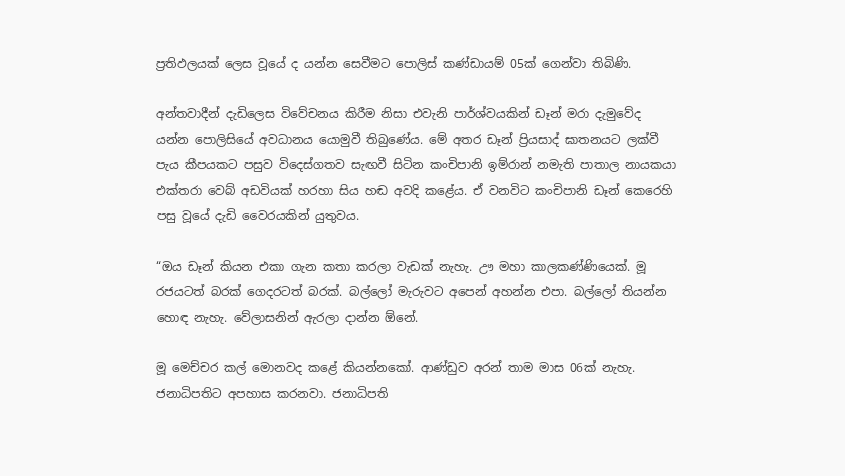ප්‍රතිඵලයක් ලෙස වූයේ ද යන්න සෙවීමට පොලිස් කණ්ඩායම් 05ක් ගෙන්වා තිබිණි.

අන්තවාදීන් දැඩිලෙස විවේචනය කිරීම නිසා එවැනි පාර්ශ්වයකින් ඩෑන් මරා දැමුවේද යන්න පොලිසියේ අවධානය යොමුවී තිබුණේය. මේ අතර ඩෑන් ප්‍රියසාද් ඝාතනයට ලක්වී පැය කීපයකට පසුව විදෙස්ගතව සැඟවී සිටින කංචිපානි ඉම්රාන් නමැති පාතාල නායකයා එක්තරා වෙබ් අඩවියක් හරහා සිය හඬ අවදි කළේය. ඒ වනවිට කංචිපානි ඩෑන් කෙරෙහි පසු වූයේ දැඩි වෛරයකින් යුතුවය.

“ඔය ඩෑන් කියන එකා ගැන කතා කරලා වැඩක් නැහැ. ඌ මහා කාලකණ්ණියෙක්. මූ රජයටත් බරක් ගෙදරටත් බරක්. බල්ලෝ මැරුවට අපෙන් අහන්න එපා. බල්ලෝ තියන්න හොඳ නැහැ. වේලාසනින් ඇරලා දාන්න ඕනේ.

මූ මෙච්චර කල් මොනවද කළේ කියන්නකෝ. ආණ්ඩුව අරන් තාම මාස 06ක් නැහැ. ජනාධිපතිට අපහාස කරනවා. ජනාධිපති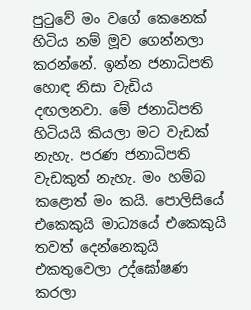පුටුවේ මං වගේ කෙනෙක් හිටිය නම් මූව ගෙන්නලා කරන්නේ. ඉන්න ජනාධිපති හොඳ නිසා වැඩිය දඟලනවා. මේ ජනාධිපති හිටියයි කියලා මට වැඩක් නැහැ. පරණ ජනාධිපති වැඩකුත් නැහැ. මං හම්බ කළොත් මං කයි. පොලිසියේ එකෙකුයි මාධ්‍යයේ එකෙකුයි තවත් දෙන්නෙකුයි එකතුවෙලා උද්ඝෝෂණ කරලා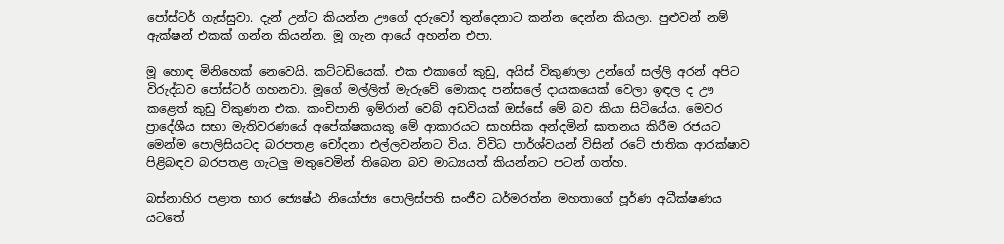පෝස්ටර් ගැස්සුවා. දැන් උන්ට කියන්න ඌගේ දරුවෝ තුන්දෙනාට කන්න දෙන්න කියලා. පුළුවන් නම් ඇක්ෂන් එකක් ගන්න කියන්න. මූ ගැන ආයේ අහන්න එපා.

මූ හොඳ මිනිහෙක් නෙවෙයි. කට්ටඩියෙක්. එක එකාගේ කුඩු, අයිස් විකුණලා උන්ගේ සල්ලි අරන් අපිට විරුද්ධව පෝස්ටර් ගහනවා. මූගේ මල්ලිත් මැරුවේ මොකද පන්සලේ දායකයෙක් වෙලා ඉඳල ද ඌ කළෙත් කුඩු විකුණන එක. කංචිපානි ඉම්රාන් වෙබ් අඩවියක් ඔස්සේ මේ බව කියා සිටියේය. මෙවර ප්‍රාදේශීය සභා මැතිවරණයේ අපේක්ෂකයකු මේ ආකාරයට සාහසික අන්දමින් ඝාතනය කිරීම රජයට මෙන්ම පොලිසියටද බරපතළ චෝදනා එල්ලවන්නට විය. විවිධ පාර්ශ්වයන් විසින් රටේ ජාතික ආරක්ෂාව පිළිබඳව බරපතළ ගැටලු මතුවෙමින් තිබෙන බව මාධ්‍යයත් කියන්නට පටන් ගත්හ.

බස්නාහිර පළාත භාර ජ්‍යෙෂ්ඨ නියෝජ්‍ය පොලිස්පති සංජීව ධර්මරත්න මහතාගේ පූර්ණ අධීක්ෂණය යටතේ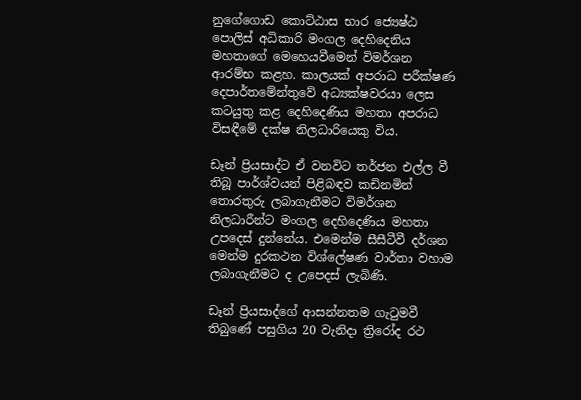නුගේගොඩ කොට්ඨාස භාර ජ්‍යෙෂ්ඨ පොලිස් අධිකාරි මංගල දෙහිදෙනිය මහතාගේ මෙහෙයවීමෙන් විමර්ශන ආරම්භ කළහ. කාලයක් අපරාධ පරීක්ෂණ දෙපාර්තමේන්තුවේ අධ්‍යක්ෂවරයා ලෙස කටයුතු කළ දෙහිදෙණිය මහතා අපරාධ විසඳීමේ දක්ෂ නිලධාරියෙකු විය.

ඩෑන් ප්‍රියසාද්ට ඒ වනවිට තර්ජන එල්ල වී තිබූ පාර්ශ්වයන් පිළිබඳව කඩිනමින් තොරතුරු ලබාගැනීමට විමර්ශන නිලධාරීන්ට මංගල දෙහිදෙණිය මහතා උපදෙස් දුන්නේය. එමෙන්ම සීසීටීවී දර්ශන මෙන්ම දුරකථන විශ්ලේෂණ වාර්තා වහාම ලබාගැනීමට ද උපෙදස් ලැබිණි.

ඩෑන් ප්‍රියසාද්ගේ ආසන්නතම ගැටුමවී තිබුණේ පසුගිය 20 වැනිදා ත්‍රිරෝද රථ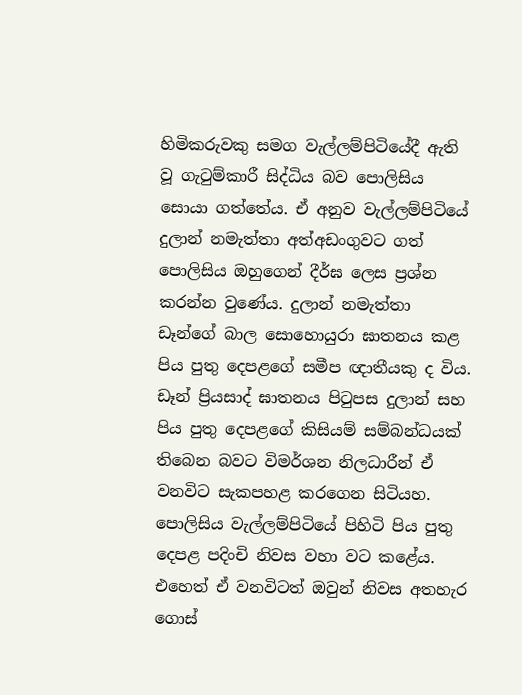හිමිකරුවකු සමග වැල්ලම්පිටියේදී ඇති වූ ගැටුම්කාරී සිද්ධිය බව පොලිසිය සොයා ගත්තේය. ඒ අනුව වැල්ලම්පිටියේ දුලාන් නමැත්තා අත්අඩංගුවට ගත් පොලිසිය ඔහුගෙන් දීර්ඝ ලෙස ප්‍රශ්න කරන්න වුණේය. දුලාන් නමැත්තා ඩෑන්ගේ බාල සොහොයුරා ඝාතනය කළ පිය පුතු දෙපළගේ සමීප ඥාතීයකු ද විය. ඩෑන් ප්‍රියසාද් ඝාතනය පිටුපස දුලාන් සහ පිය පුතු දෙපළගේ කිසියම් සම්බන්ධයක් තිබෙන බවට විමර්ශන නිලධාරීන් ඒ වනවිට සැකපහළ කරගෙන සිටියහ. පොලිසිය වැල්ලම්පිටියේ පිහිටි පිය පුතු දෙපළ පදිංචි නිවස වහා වට කළේය. එහෙත් ඒ වනවිටත් ඔවුන් නිවස අතහැර ගොස්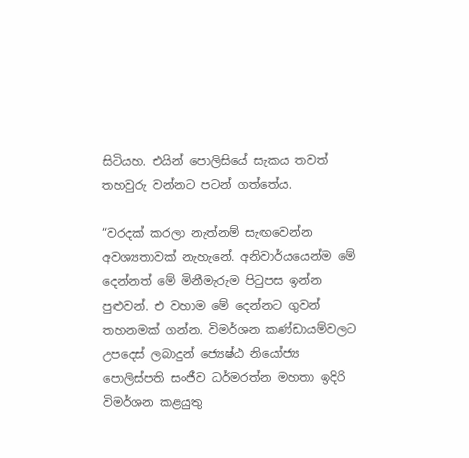සිටියහ. එයින් පොලිසියේ සැකය තවත් තහවුරු වන්නට පටන් ගත්තේය.

“වරදක් කරලා නැත්නම් සැඟවෙන්න අවශ්‍යතාවක් නැහැනේ. අනිවාර්යයෙන්ම මේ දෙන්නත් මේ මිනීමැරුම පිටුපස ඉන්න පුළුවන්. එ වහාම මේ දෙන්නට ගුවන් තහනමක් ගන්න. විමර්ශන කණ්ඩායම්වලට උපදෙස් ලබාදුන් ජ්‍යෙෂ්ඨ නියෝජ්‍ය පොලිස්පති සංජීව ධර්මරත්න මහතා ඉදිරි විමර්ශන කළයුතු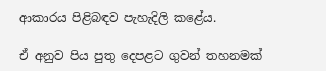ආකාරය පිළිබඳව පැහැදිලි කළේය.

ඒ අනුව පිය පුතු දෙපළට ගුවන් තහනමක්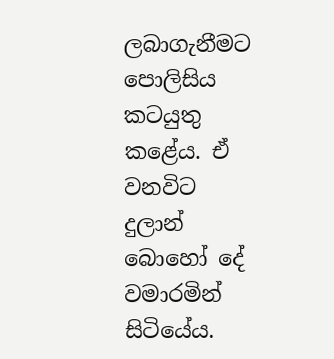ලබාගැනීමට පොලිසිය කටයුතු කළේය. ඒ වනවිට දුලාන් බොහෝ දේ වමාරමින් සිටියේය.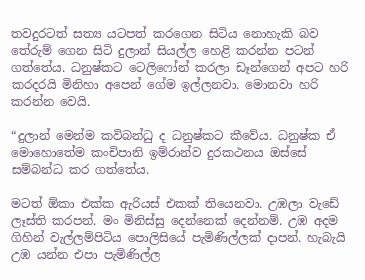තවදුරටත් සත්‍ය යටපත් කරගෙන සිටිය නොහැකි බව තේරුම් ගෙන සිටි දුලාන් සියල්ල හෙළි කරන්න පටන් ගත්තේය. ධනුෂ්කට ටෙලිෆෝන් කරලා ඩෑන්ගෙන් අපට හරි කරදරයි මිනිහා අපෙන් ගේම ඉල්ලනවා. මොනවා හරි කරන්න වෙයි.

“දුලාන් මෙන්ම කවිබන්ධු ද ධනුෂ්කට කීවේය. ධනුෂ්ක ඒ මොහොතේම කංචිපානි ඉම්රාන්ව දුරකථනය ඔස්සේ සම්බන්ධ කර ගත්තේය.

මටත් ඕකා එක්ක ඇරියස් එකක් තියෙනවා. උඹලා වැඩේ ලෑස්ති කරපන්. මං මිනිස්සු දෙන්නෙක් දෙන්නම්. උඹ අදම ගිහින් වැල්ලම්පිටිය පොලිසියේ පැමිණිල්ලක් දාපන්. හැබැයි උඹ යන්න එපා පැමිණිල්ල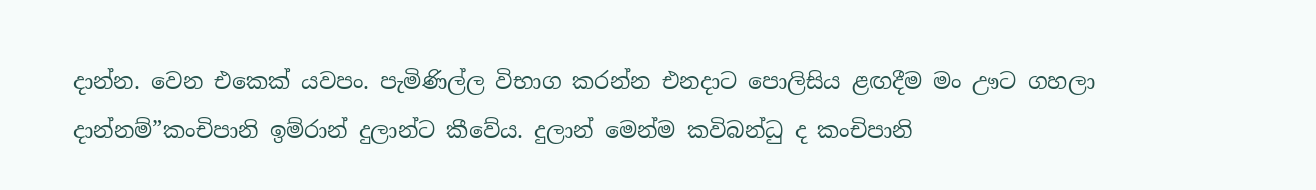දාන්න. වෙන එකෙක් යවපං. පැමිණිල්ල විභාග කරන්න එනදාට පොලිසිය ළඟදීම මං ඌට ගහලා දාන්නම්”කංචිපානි ඉම්රාන් දුලාන්ට කීවේය. දුලාන් මෙන්ම කවිබන්ධු ද කංචිපානි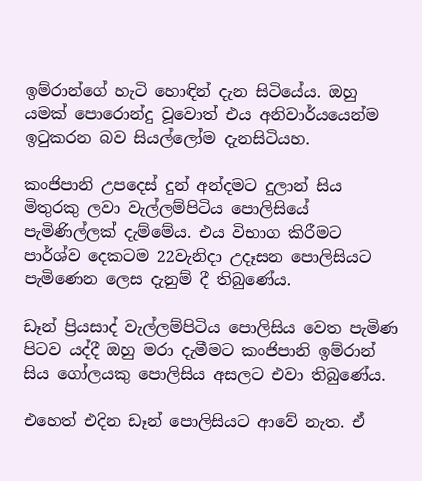ඉම්රාන්ගේ හැටි හොඳින් දැන සිටියේය. ඔහු යමක් පොරොන්දු වූවොත් එය අනිවාර්යයෙන්ම ඉටුකරන බව සියල්ලෝම දැනසිටියහ.

කංජිපානි උපදෙස් දුන් අන්දමට දුලාන් සිය මිතුරකු ලවා වැල්ලම්පිටිය පොලිසියේ පැමිණිල්ලක් දැම්මේය. එය විභාග කිරීමට පාර්ශ්ව දෙකටම 22වැනිදා උදෑසන පොලිසියට පැමිණෙන ලෙස දැනුම් දී තිබුණේය.

ඩෑන් ප්‍රියසාද් වැල්ලම්පිටිය පොලිසිය වෙත පැමිණ පිටව යද්දී ඔහු මරා දැමීමට කංජිපානි ඉම්රාන් සිය ගෝලයකු පොලිසිය අසලට එවා තිබුණේය.

එහෙත් එදින ඩෑන් පොලිසියට ආවේ නැත. ඒ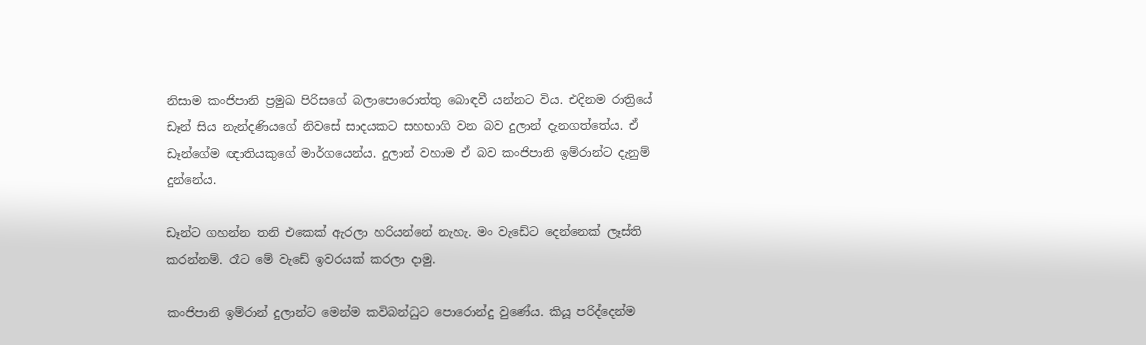නිසාම කංජිපානි ප්‍රමුඛ පිරිසගේ බලාපොරොත්තු බොඳවී යන්නට විය. එදිනම රාත්‍රියේ ඩෑන් සිය නැන්දණියගේ නිවසේ සාදයකට සහභාගි වන බව දුලාන් දැනගත්තේය. ඒ ඩෑන්ගේම ඥාතියකුගේ මාර්ගයෙන්ය. දුලාන් වහාම ඒ බව කංජිපානි ඉම්රාන්ට දැනුම් දුන්නේය.

ඩෑන්ට ගහන්න තනි එකෙක් ඇරලා හරියන්නේ නැහැ. මං වැඩේට දෙන්නෙක් ලෑස්ති කරන්නම්. රෑට මේ වැඩේ ඉවරයක් කරලා දාමු.

කංජිපානි ඉම්රාන් දුලාන්ට මෙන්ම කවිබන්ධුට පොරොන්දු වුණේය. කියූ පරිද්දෙන්ම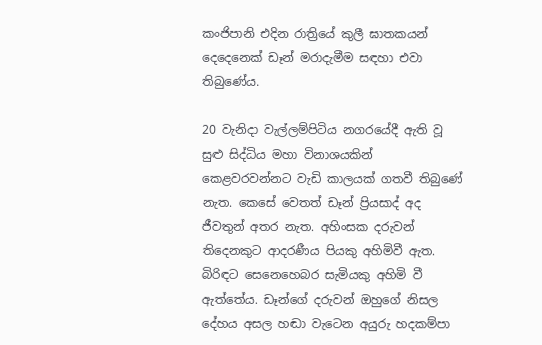කංජිපානි එදින රාත්‍රියේ කුලී ඝාතකයන් දෙදෙනෙක් ඩෑන් මරාදැමීම සඳහා එවා තිබුණේය.

20 වැනිදා වැල්ලම්පිටිය නගරයේදී ඇති වූ සුළු සිද්ධිය මහා විනාශයකින් කෙළවරවන්නට වැඩි කාලයක් ගතවී තිබුණේ නැත. කෙසේ වෙතත් ඩෑන් ප්‍රියසාද් අද ජීවතුන් අතර නැත. අහිංසක දරුවන් තිදෙනකුට ආදරණීය පියකු අහිමිවී ඇත. බිරිඳට සෙනෙහෙබර සැමියකු අහිමි වී ඇත්තේය. ඩෑන්ගේ දරුවන් ඔහුගේ නිසල දේහය අසල හඬා වැටෙන අයුරු හදකම්පා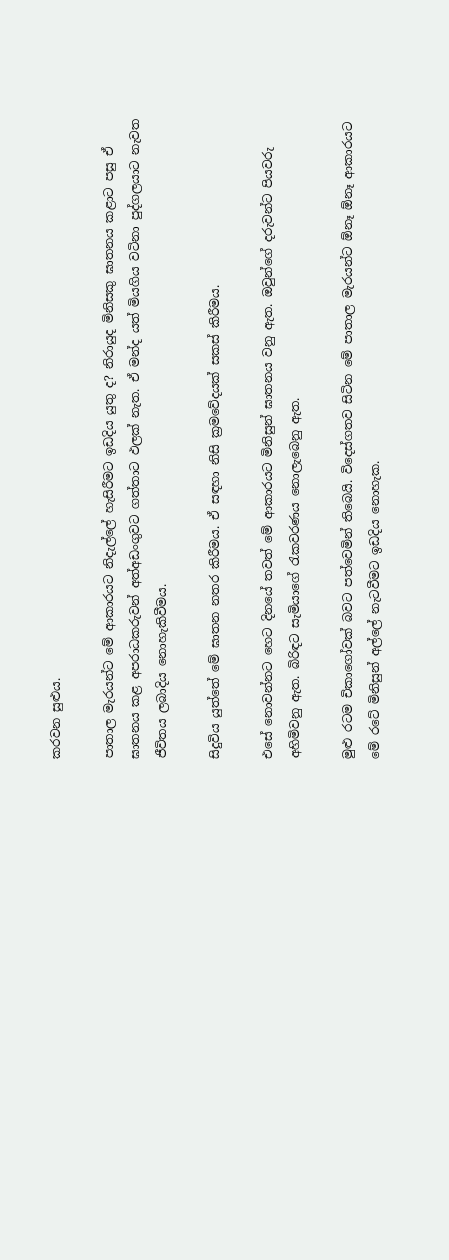කරවන සුළුය.

පාතාල මැරයන්ට මේ ආකාරයට නිදැල්ලේ හැසිරීමට ඉඩදිය යුතු ද? නිරායුද මිනිසකු ඝාතනය කළාට පසු ඒ ඝාතනය කළ අපරාධකරුවන් අත්අඩංගුවට ගත්තාට ඵලක් නැත. ඒ මන්ද යත් මියගිය වටිනා පුද්ගලයාට නැවත ජීවිතය ලබාදිය නොහැකිවීමය.

සිදුවිය යුත්තේ මේ ඝාතන නතර කිරීමය. ඒ සඳහා නිසි ක්‍රමවේදයක් සකස් කිරීමය.

එසේ නොවන්නට හෙට දිනයේ තවත් මේ ආකාරයට මිනිසුන් ඝාතනය වනු ඇත. ඔවුන්ගේ දරුවන්ට පියවරු අහිමිවනු ඇත. බිරිඳට සැමියාගේ රැකවරණය නොලැබෙනු ඇත.

මුළු රටම චිකාගෝවක් බවට පත්වෙමින් තිබෙයි. විදෙස්ගතව සිටින මේ පාතාල මැරයන්ට ඕනෑ ඕනෑ ආකාරයට මේ රටේ මිනිසුන් අල්ලේ නැටවීමට ඉඩදිය නොහැක.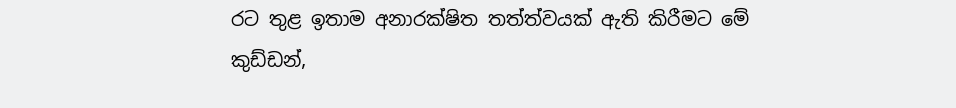රට තුළ ඉතාම අනාරක්ෂිත තත්ත්වයක් ඇති කිරීමට මේ කුඩ්ඩන්,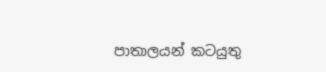පාතාලයන් කටයුතු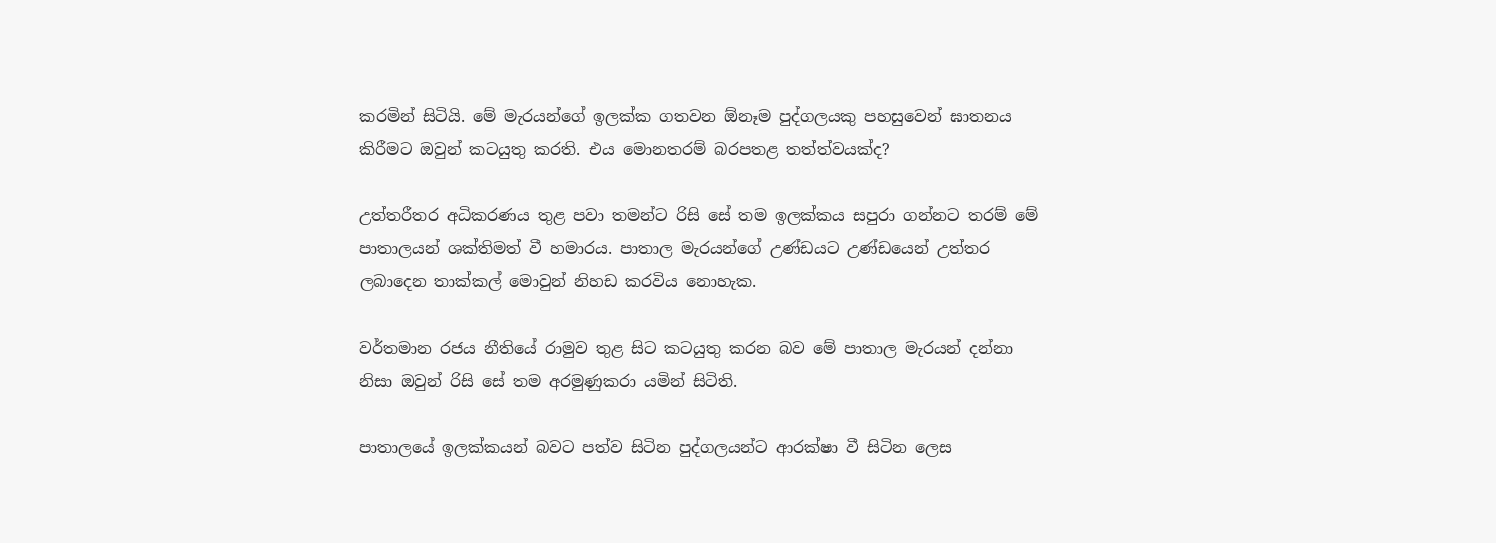කරමින් සිටියි. මේ මැරයන්ගේ ඉලක්ක ගතවන ඕනෑම පුද්ගලයකු පහසුවෙන් ඝාතනය කිරීමට ඔවුන් කටයුතු කරති. එය මොනතරම් බරපතළ තත්ත්වයක්ද?

උත්තරීතර අධිකරණය තුළ පවා තමන්ට රිසි සේ තම ඉලක්කය සපුරා ගන්නට තරම් මේ පාතාලයන් ශක්තිමත් වී හමාරය. පාතාල මැරයන්ගේ උණ්ඩයට උණ්ඩයෙන් උත්තර ලබාදෙන තාක්කල් මොවුන් නිහඩ කරවිය නොහැක.

වර්තමාන රජය නීතියේ රාමුව තුළ සිට කටයුතු කරන බව මේ පාතාල මැරයන් දන්නා නිසා ඔවුන් රිසි සේ තම අරමුණුකරා යමින් සිටිති.

පාතාලයේ ඉලක්කයන් බවට පත්ව සිටින පුද්ගලයන්ට ආරක්ෂා වී සිටින ලෙස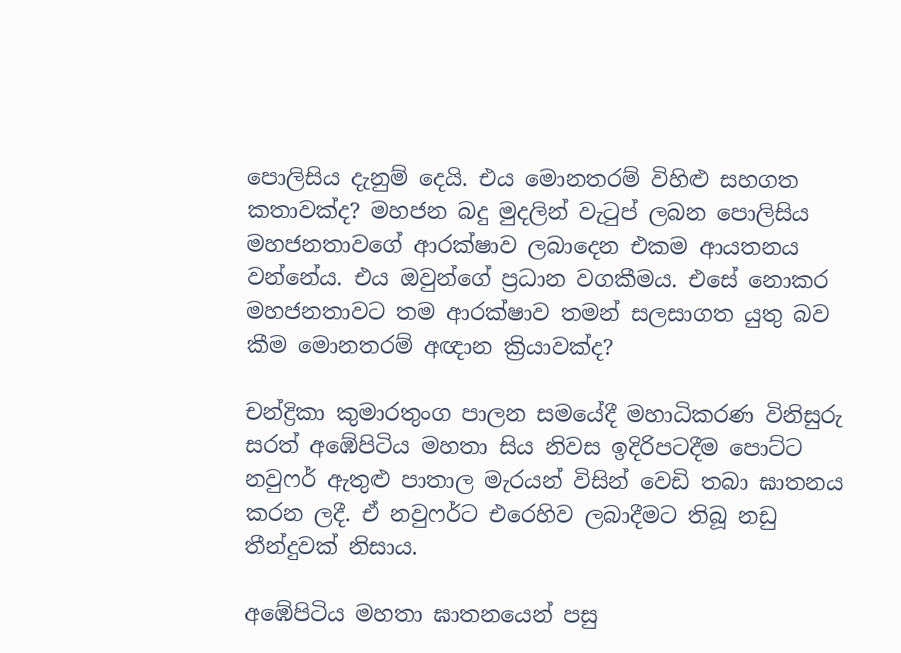පොලිසිය දැනුම් දෙයි. එය මොනතරම් විහිළු සහගත කතාවක්ද? මහජන බදු මුදලින් වැටුප් ලබන පොලිසිය මහජනතාවගේ ආරක්ෂාව ලබාදෙන එකම ආයතනය වන්නේය. එය ඔවුන්ගේ ප්‍රධාන වගකීමය. එසේ නොකර මහජනතාවට තම ආරක්ෂාව තමන් සලසාගත යුතු බව කීම මොනතරම් අඥාන ක්‍රියාවක්ද?

චන්ද්‍රිකා කුමාරතුංග පාලන සමයේදී මහාධිකරණ විනිසුරු සරත් අඹේපිටිය මහතා සිය නිවස ඉදිරිපටදීම පොට්ට නවුෆර් ඇතුළු පාතාල මැරයන් විසින් වෙඩි තබා ඝාතනය කරන ලදී. ඒ නවුෆර්ට එරෙහිව ලබාදීමට තිබූ නඩු තීන්දුවක් නිසාය.

අඹේපිටිය මහතා ඝාතනයෙන් පසු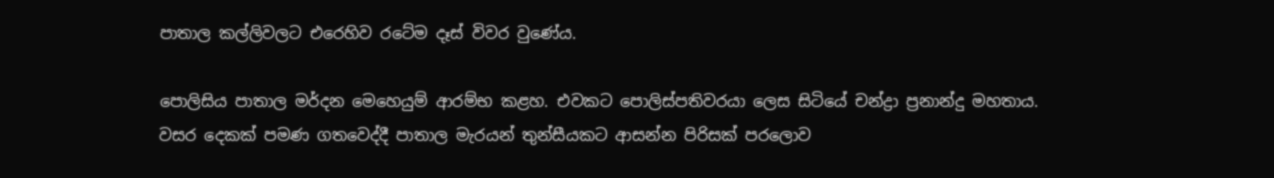පාතාල කල්ලිවලට එරෙහිව රටේම දෑස් විවර වුණේය.

පොලිසිය පාතාල මර්දන මෙහෙයුම් ආරම්භ කළහ. එවකට පොලිස්පතිවරයා ලෙස සිටියේ චන්ද්‍රා ප්‍රනාන්දු මහතාය. වසර දෙකක් පමණ ගතවෙද්දී පාතාල මැරයන් තුන්සීයකට ආසන්න පිරිසක් පරලොව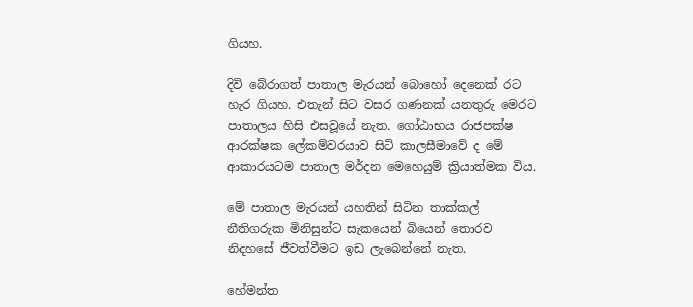ගියහ.

දිවි බේරාගත් පාතාල මැරයන් බොහෝ දෙනෙක් රට හැර ගියහ. එතැන් සිට වසර ගණනක් යනතුරු මෙරට පාතාලය හිසි එසවූයේ නැත. ගෝඨාභය රාජපක්ෂ ආරක්ෂක ලේකම්වරයාව සිටි කාලසීමාවේ ද මේ ආකාරයටම පාතාල මර්දන මෙහෙයුම් ක්‍රියාත්මක විය.

මේ පාතාල මැරයන් යහතින් සිටින තාක්කල් නීතිගරුක මිනිසුන්ට සැකයෙන් බියෙන් තොරව නිදහසේ ජීවත්වීමට ඉඩ ලැබෙන්නේ නැත.

හේමන්ත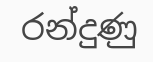රන්දුණු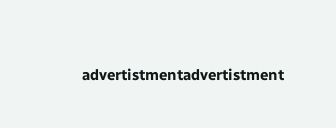advertistmentadvertistment